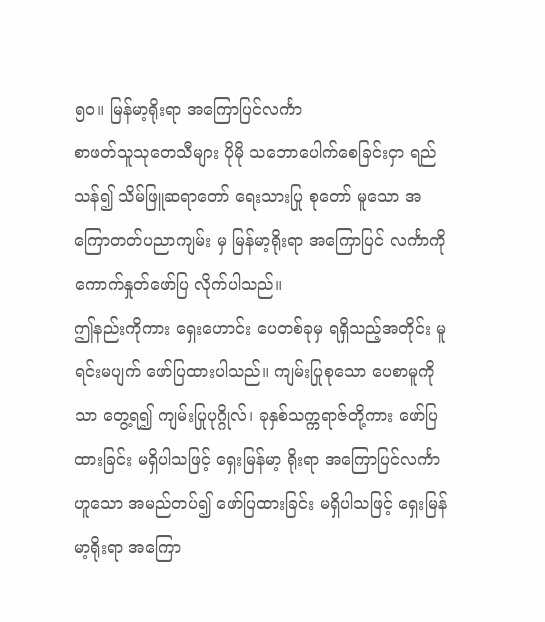၅၀။ မြန်မာ့ရိုးရာ အကြောပြင်လင်္ကာ
စာဖတ်သူသုတေသီများ ပိုမို သဘောပေါက်စေခြင်းငှာ ရည်သန်၍ သိမ်ဖြူဆရာတော် ရေးသားပြု စုတော် မူသော အကြောတတ်ပညာကျမ်း မှ မြန်မာ့ရိုးရာ အကြောပြင် လင်္ကာကို ကောက်နှုတ်ဖော်ပြ လိုက်ပါသည်။
ဤနည်းကိုကား ရှေးဟောင်း ပေတစ်ခုမှ ရရှိသည့်အတိုင်း မူရင်းမပျက် ဖော်ပြထားပါသည်။ ကျမ်းပြုစုသော ပေစာမူကိုသာ တွေ့ရ၍ ကျမ်းပြုပုဂ္ဂိုလ်၊ ခုနှစ်သက္ကရာဇ်တို့ကား ဖော်ပြထားခြင်း မရှိပါသဖြင့် ရှေးမြန်မာ့ ရိုးရာ အကြောပြင်လင်္ကာဟူသော အမည်တပ်၍ ဖော်ပြထားခြင်း မရှိပါသဖြင့် ရှေးမြန်မာ့ရိုးရာ အကြော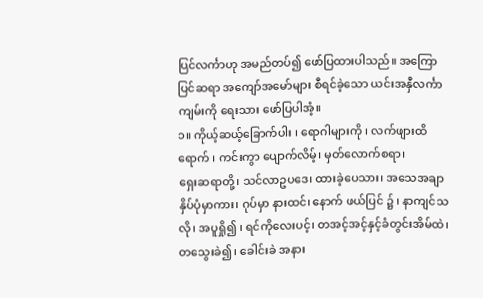ပြင်လင်္ကာဟု အမည်တပ်၍ ဖော်ပြထားပါသည်။ အကြောပြင်ဆရာ အကျော်အမော်များ စီရင်ခဲ့သော ယင်းအနှီလင်္ကာကျမ်းကို ရေးသား ဖော်ပြပါအံ့။
၁။ ကိုယ့်ဆယ့်ခြောက်ပါး ၊ ရောဂါများကို ၊ လက်ဖျားထိရောက် ၊ ကင်းကွာ ပျောက်လိမ့်၊ မှတ်လောက်စရာ၊
ရှေးဆရာတို့၊ သင်လာဥပဒေ၊ ထားခဲ့ပေသား၊ အသေအချာ နှိပ်ပုံမှာကား၊ ဂုပ်မှာ နားထင်၊ နောက် ဖယ်ပြင် ၌ ၊ နာကျင်သလို၊ အပူရှို၍ ၊ ရင်ကိုလေးပင့်၊ တအင့်အင့်နှင့်ခံတွင်းအိမ်ထဲ၊ တသွေးခဲ၍၊ ခေါင်းခဲ အနား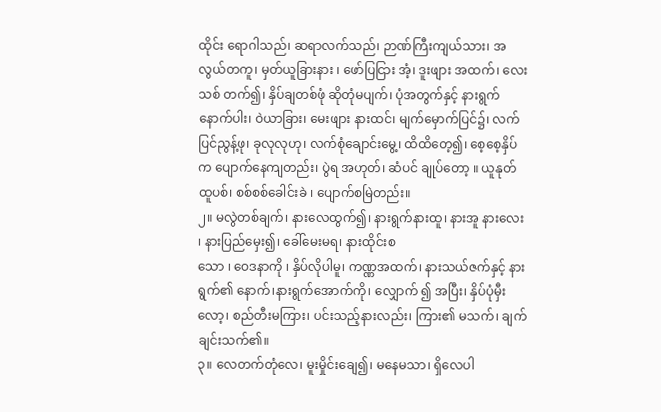ထိုင်း ရောဂါသည်၊ ဆရာလက်သည်၊ ဉာဏ်ကြီးကျယ်သား၊ အလွယ်တကူ၊ မှတ်ယူခြားနား ၊ ဖော်ပြငြား အံ့၊ ဒူးဖျား အထက်၊ လေးသစ် တက်၍၊ နှိပ်ချတစ်ဖုံ ဆိုတုံမပျက်၊ ပုံအတွက်နှင့် နားရွက်နောက်ပါး၊ ဝဲယာခြား၊ မေးဖျား နားထင်၊ မျက်မှောက်ပြင်၌၊ လက်ပြင်ညွန့်ဖု၊ ခုလုလုဟု၊ လက်စုံချောင်းမွေ့၊ ထိထိတေ့၍၊ စေ့စေ့နှိပ် က ပျောက်နေကျတည်း၊ ပွဲရ အဟုတ်၊ ဆံပင် ချုပ်တော့ ။ ယူနုတ်ထူပစ်၊ စစ်စစ်ခေါင်းခဲ ၊ ပျောက်စမြဲတည်း။
၂။ မလွဲတစ်ချက်၊ နားလေထွက်၍၊ နားရွက်နားထူ၊ နားအူ နားလေး ၊ နားပြည်မှေး၍၊ ခေါ်မေးမရ၊ နားထိုင်းစ
သော ၊ ဝေဒနာကို ၊ နှိပ်လိုပါမူ၊ ကဏ္ဏအထက်၊ နားသယ်ဇက်နှင့် နားရွက်၏ နောက်၊နားရွက်အောက်ကို၊ လျှောက် ၍ အပြီး၊ နှိပ်ပုံမှီးလော့၊ စည်တီးမကြား၊ ပင်းသည့်နားလည်း၊ ကြား၏ မသက်၊ ချက်ချင်းသက်၏။
၃။ လေတက်တုံလေ၊ မူးမှိုင်းချေ၍၊ မနေမသာ၊ ရှိလေပါ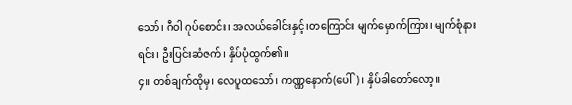သော်၊ ဂီဝါ ဂုပ်စောင်း၊ အလယ်ခေါင်းနှင့်၊တကြောင်း မျက်မှောက်ကြား၊ မျက်စုံနားရင်း၊ ဦးပြင်းဆံဇက်၊ နှိပ်ပုံထွက်၏။
၄။ တစ်ချက်ထိုမှ၊ လေပူထသော်၊ ကဏ္ဏနောက်(ပေါ်) ၊ နှိပ်ခါတော်လော့။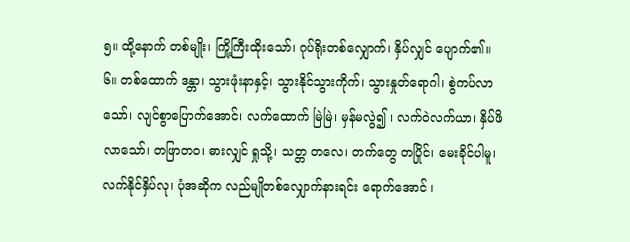၅။ ထို့နောက် တစ်မျိုး၊ ကြို့ကြီးထိုးသော်၊ ဂုပ်ရိုးတစ်လျှောက်၊ နှိပ်လျှင် ပျောက်၏။
၆။ တစ်ထောက် ဒန္တာ၊ သွားဖုံးနာနှင့်၊ သွားနိုင်သွားကိုက်၊ သွားနှုတ်ရောဂါ၊ စွဲကပ်လာသော်၊ လျင်စွာပြောက်အောင်၊ လက်ထောက် မြဲမြဲ၊ မှန်မလွဲ၍ ၊ လက်ဝဲလက်ယာ၊ နှိပ်ဖိလာသော်၊ တဖြာတဝ၊ ဓားလျှင် ရှုသို့၊ သတ္တ တလေ၊ တက်တွေ တပြိုင်၊ မေးခိုင်ပါမူ၊ လက်နိုင်နှိပ်လု၊ ပုံအဆိုက လည်မျိုတစ်လျှောက်နားရင်း ရောက်အောင် ၊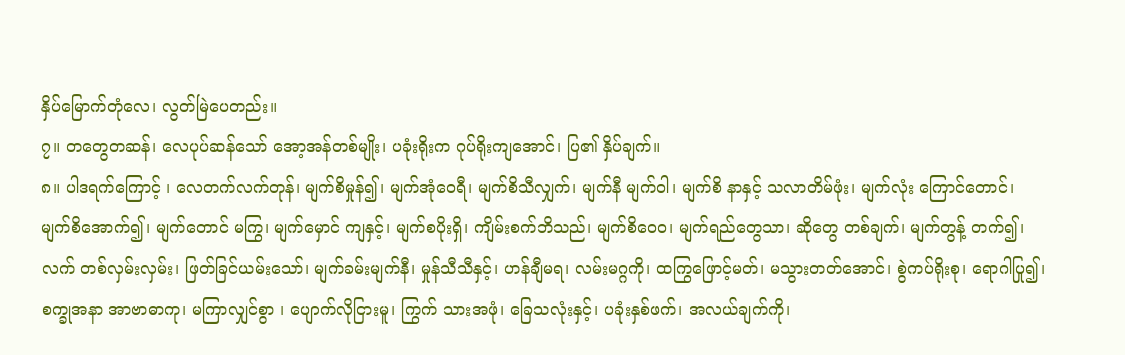နှိပ်မြောက်တုံလေ၊ လွတ်မြဲပေတည်း။
၇။ တတွေတဆန်၊ လေပုပ်ဆန်သော် အော့အန်တစ်မျိုး၊ ပခုံးရိုးက ဂုပ်ရိုးကျအောင်၊ ပြ၏ နှိပ်ချက်။
၈။ ပါဒရက်ကြောင့် ၊ လေတက်လက်တုန်၊ မျက်စိမှုန်၍၊ မျက်အုံဝေရီ၊ မျက်စိသီလျှက်၊ မျက်နီ မျက်ဝါ၊ မျက်စိ နာနှင့် သလာတိမ်ဖုံး၊ မျက်လုံး ကြောင်တောင်၊ မျက်စိအောက်၍၊ မျက်တောင် မကြွ၊ မျက်မှောင် ကျနှင့်၊ မျက်စပိုးရှိ၊ ကျိမ်းစက်ဘိသည်၊ မျက်စိဝေ၀၊ မျက်ရည်တွေသာ၊ ဆိုတွေ တစ်ချက်၊ မျက်တွန့် တက်၍၊ လက် တစ်လှမ်းလှမ်း၊ ဖြတ်ခြင်ယမ်းသော်၊ မျက်ခမ်းမျက်နီ၊ မှုန်သီသီနှင့်၊ ဟန်ချီမရ၊ လမ်းမဂ္ဂကို၊ ထကြွဖြောင့်မတ်၊ မသွားတတ်အောင်၊ စွဲကပ်ရိုးစု၊ ရောဂါပြု၍၊ စက္ခုအနာ အာဗာဓာကု၊ မကြာလျှင်စွာ ၊ ပျောက်လိုငြားမူ၊ ကြွက် သားအဖုံ၊ ခြေသလုံးနှင့်၊ ပခုံးနှစ်ဖက်၊ အလယ်ချက်ကို၊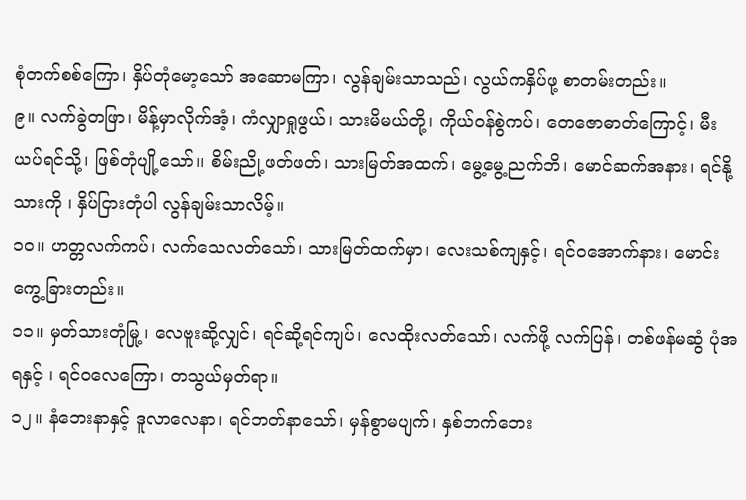စုံတက်စစ်ကြော၊ နှိပ်တုံမော့သော် အဆောမကြာ၊ လွန်ချမ်းသာသည်၊ လွယ်ကနှိပ်ဖု့ စာတမ်းတည်း။
၉။ လက်ခွဲတဖြာ၊ မိန့်မှာလိုက်အံ့၊ ကံလျှာရှုဖွယ်၊ သားမိမယ်တို့၊ ကိုယ်ဝန်စွဲကပ်၊ တေဇောဓာတ်ကြောင့်၊ မီး ယပ်ရင်သို့၊ ဖြစ်တုံပျို့သော်၊၊ စိမ်းညို့ဖတ်ဖတ်၊ သားမြတ်အထက်၊ မွေ့မွေ့ညက်ဘိ၊ မောင်ဆက်အနား၊ ရင်နို့ သားကို ၊ နှိပ်ငြားတုံပါ လွန်ချမ်းသာလိမ့်။
၁၀။ ဟတ္တလက်ကပ်၊ လက်သေလတ်သော်၊ သားမြတ်ထက်မှာ၊ လေးသစ်ကျနှင့်၊ ရင်ဝအောက်နား၊ မောင်းကွေ့ခြားတည်း။
၁၁။ မှတ်သားတုံမြု့၊ လေဗူးဆို့လျှင်၊ ရင်ဆို့ရင်ကျပ်၊ လေထိုးလတ်သော်၊ လက်ဖို့ လက်ပြန်၊ တစ်ဖန်မဆွံ ပုံအရနှင့် ၊ ရင်ဝလေကြော၊ တသွယ်မှတ်ရာ။
၁၂။ နံဘေးနာနှင့် ဒူလာလေနာ၊ ရင်ဘတ်နာသော်၊ မှန်စွာမပျက်၊ နှစ်ဘက်ဘေး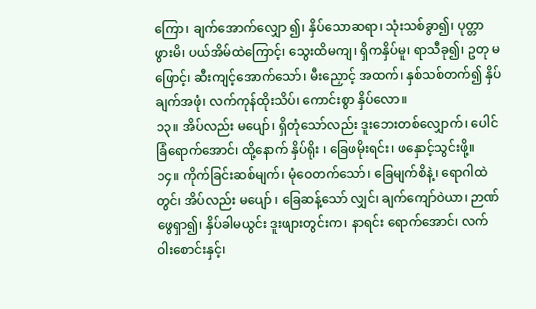ကြော၊ ချက်အောက်လျှော ၍၊ နှိပ်သောဆရာ၊ သုံးသစ်ခွာ၍၊ ပုတ္တာဖွားမိ၊ ပယ်အိမ်ထဲကြောင့်၊ သွေးထိမကျ၊ ရှိကနှိပ်မူ၊ ရာသီခု၍၊ ဥတု မဖြောင့်၊ ဆီးကျင့်အောက်သော်၊ မီးညှောင့် အထက်၊ နှစ်သစ်တက်၍ နှိပ်ချက်အဖုံ၊ လက်ကုန်ထိုးသိပ်၊ ကောင်းစွာ နှိပ်လော။
၁၃။ အိပ်လည်း မပျော်၊ ရှိတုံသော်လည်း ဒူးဘေးတစ်လျှောက်၊ ပေါင်ခြံရောက်အောင်၊ ထို့နောက် နှိပ်ရိုး ၊ ခြေဖမိုးရင်း၊ ဖနှောင့်သွင်းဖို့။
၁၄။ ကိုက်ခြင်းဆစ်မျက်၊ မုံဝေတက်သော်၊ ခြေမျက်စိနဲ့၊ ရောဂါထဲတွင်၊ အိပ်လည်း မပျော် ၊ ခြေဆန့်သော် လျှင်၊ ချက်ကျော်ဝဲယာ၊ ဉာဏ်ဖွေရှာ၍၊ နှိပ်ခါမယွင်း ဒူးဖျားတွင်းက၊ နာရင်း ရောက်အောင်၊ လက်ဝါးစောင်းနှင့်၊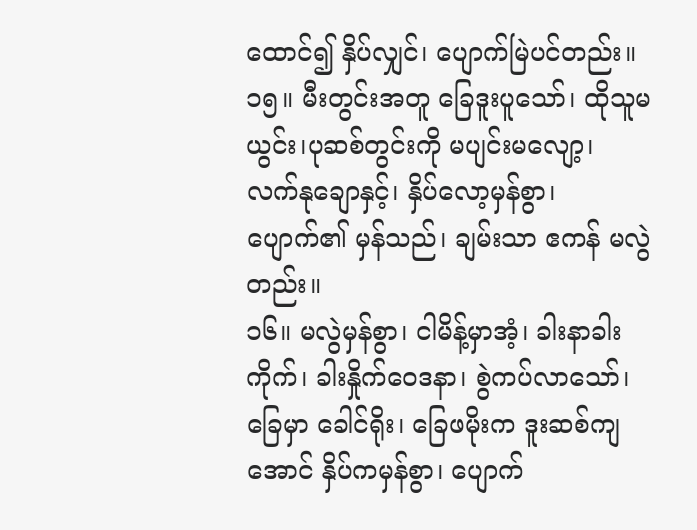ထောင်၍ နှိပ်လျှင်၊ ပျောက်မြဲပင်တည်း။
၁၅။ မီးတွင်းအတူ ခြေဒူးပူသော်၊ ထိုသူမယွင်း၊ပုဆစ်တွင်းကို မပျင်းမလျော့၊ လက်နုချောနှင့်၊ နှိပ်လော့မှန်စွာ၊ ပျောက်၏ မှန်သည်၊ ချမ်းသာ ဧကန် မလွဲတည်း။
၁၆။ မလွဲမှန်စွာ၊ ငါမိန့်မှာအံ့၊ ခါးနာခါးကိုက်၊ ခါးနှိုက်ဝေဒနာ၊ စွဲကပ်လာသော်၊ ခြေမှာ ခေါင်ရိုး၊ ခြေဖမိုးက ဒူးဆစ်ကျအောင် နှိပ်ကမှန်စွာ၊ ပျောက်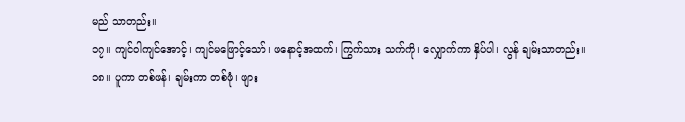မည် သာတည်း။
၁၇။ ကျင်ဝါကျင်အောင့်၊ ကျင်မဖြောင့်သော်၊ ဖနောင့်အထက်၊ ကြွက်သား သက်ကို၊ လျှောက်ကာ နှိပ်ပါ၊ လွန် ချမ်းသာတည်း။
၁၈။ ပူကာ တစ်ဖန်၊ ချမ်းကာ တစ်ဖုံ၊ ဖျား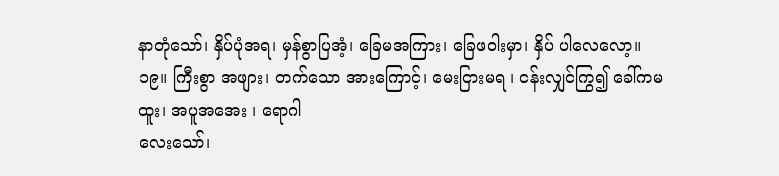နာတုံသော်၊ နှိပ်ပုံအရ၊ မှန်စွာပြအံ့၊ ခြေမအကြား၊ ခြေဖဝါးမှာ၊ နှိပ် ပါလေလော့။
၁၉။ ကြီးစွာ အဖျား၊ တက်သော အားကြောင့်၊ မေးငြားမရ ၊ ငန်းလျှင်ကြွ၍ ခေါ်ကမထူး၊ အပူအအေး ၊ ရောဂါ
လေးသော်၊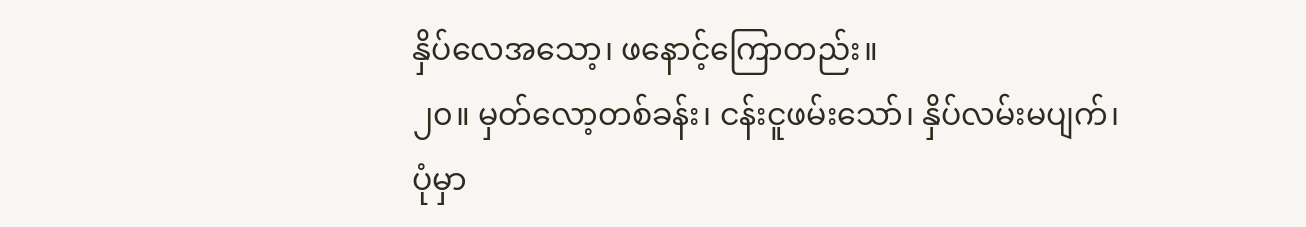နှိပ်လေအသော့၊ ဖနောင့်ကြောတည်း။
၂၀။ မှတ်လော့တစ်ခန်း၊ ငန်းငူဖမ်းသော်၊ နှိပ်လမ်းမပျက်၊ ပုံမှာ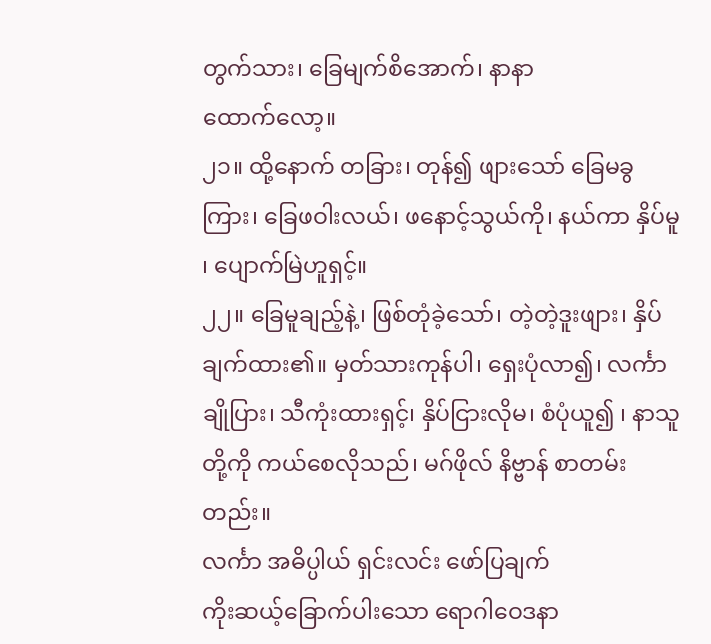တွက်သား၊ ခြေမျက်စိအောက်၊ နာနာ
ထောက်လော့။
၂၁။ ထို့နောက် တခြား၊ တုန်၍ ဖျားသော် ခြေမခွကြား၊ ခြေဖဝါးလယ်၊ ဖနောင့်သွယ်ကို၊ နယ်ကာ နှိပ်မူ ၊ ပျောက်မြဲဟူရှင့်။
၂၂။ ခြေမူချည့်နဲ့၊ ဖြစ်တုံခဲ့သော်၊ တဲ့တဲ့ဒူးဖျား၊ နှိပ်ချက်ထား၏။ မှတ်သားကုန်ပါ၊ ရှေးပုံလာ၍၊ လင်္ကာချိုပြား၊ သီကုံးထားရှင့်၊ နှိပ်ငြားလိုမ၊ စံပုံယူ၍ ၊ နာသူတို့ကို ကယ်စေလိုသည်၊ မဂ်ဖိုလ် နိဗ္ဗာန် စာတမ်းတည်း။
လင်္ကာ အဓိပ္ပါယ် ရှင်းလင်း ဖော်ပြချက်
ကိုးဆယ့်ခြောက်ပါးသော ရောဂါဝေဒနာ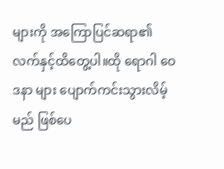များကို အကြောပြင်ဆရာ၏ လက်နှင့်ထိတွေ့ပါ။ထို ရောဂါ ဝေဒနာ များ ပျောက်ကင်းသွားလိမ့်မည် ဖြစ်ပေ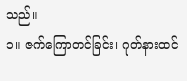သည်။
၁။ ဇက်ကြောတင်ခြင်း၊ ဂုတ်နားထင်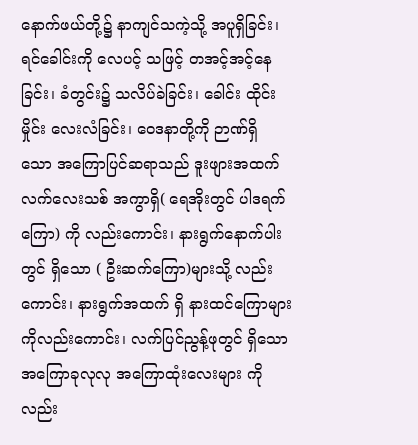နောက်ဖယ်တို့၌ နာကျင်သကဲ့သို့ အပူရှိခြင်း၊ ရင်ခေါင်းကို လေပင့် သဖြင့် တအင့်အင့်နေခြင်း၊ ခံတွင်း၌ သလိပ်ခဲခြင်း၊ ခေါင်း ထိုင်းမှိုင်း လေးလံခြင်း၊ ဝေဒနာတို့ကို ဉာဏ်ရှိ
သော အကြောပြင်ဆရာသည် ဒူးဖျားအထက် လက်လေးသစ် အကွာရှိ( ရေအိုးတွင် ပါဒရက်ကြော) ကို လည်းကောင်း၊ နားရွက်နောက်ပါးတွင် ရှိသော ( ဦးဆက်ကြော)များသို့ လည်းကောင်း၊ နားရွက်အထက် ရှိ နားထင်ကြောများကိုလည်းကောင်း၊ လက်ပြင်ညွန့်ဖုတွင် ရှိသော အကြောခုလုလု အကြောထုံးလေးများ ကိုလည်း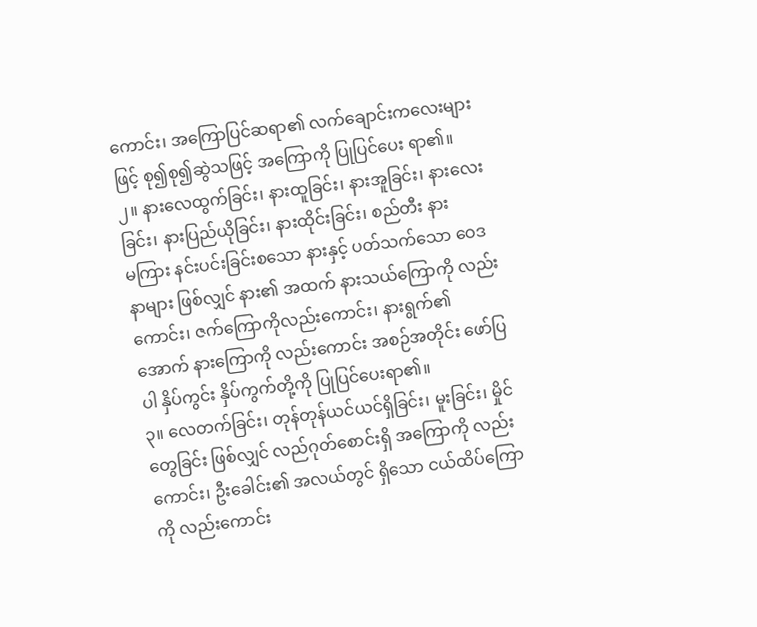ကောင်း၊ အကြောပြင်ဆရာ၏ လက်ချောင်းကလေးများဖြင့် စု၍စု၍ဆွဲသဖြင့် အကြောကို ပြုပြင်ပေး ရာ၏။
၂။ နားလေထွက်ခြင်း၊ နားထူခြင်း၊ နားအူခြင်း၊ နားလေးခြင်း၊ နားပြည်ယိုခြင်း၊ နားထိုင်းခြင်း၊ စည်တီး နား
မကြား နင်းပင်းခြင်းစသော နားနှင့် ပတ်သက်သော ဝေဒနာများ ဖြစ်လျှင် နား၏ အထက် နားသယ်ကြောကို လည်းကောင်း၊ ဇက်ကြောကိုလည်းကောင်း၊ နားရွက်၏ အောက် နားကြောကို လည်းကောင်း အစဉ်အတိုင်း ဖော်ပြပါ နှိပ်ကွင်း နှိပ်ကွက်တို့ကို ပြုပြင်ပေးရာ၏။
၃။ လေတက်ခြင်း၊ တုန်တုန်ယင်ယင်ရှိခြင်း၊ မူးခြင်း၊ မှိုင်တွေခြင်း ဖြစ်လျှင် လည်ဂုတ်စောင်းရှိ အကြောကို လည်းကောင်း၊ ဦးခေါင်း၏ အလယ်တွင် ရှိသော ငယ်ထိပ်ကြောကို လည်းကောင်း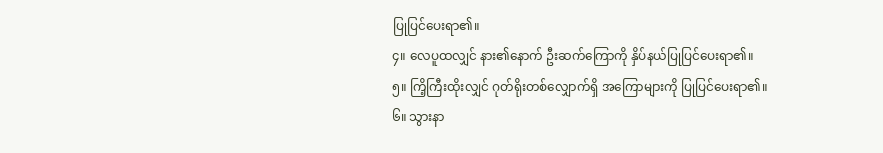ပြုပြင်ပေးရာ၏။
၄။ လေပူထလျှင် နား၏နောက် ဦးဆက်ကြောကို နှိပ်နယ်ပြုပြင်ပေးရာ၏။
၅။ ကြိ့ကြီးထိုးလျှင် ဂုတ်ရိုးတစ်လျှောက်ရှိ အကြောများကို ပြုပြင်ပေးရာ၏။
၆။ သွားနာ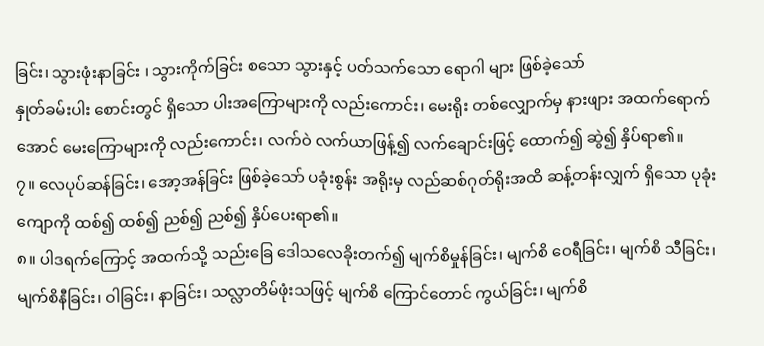ခြင်း၊ သွားဖုံးနာခြင်း ၊ သွားကိုက်ခြင်း စသော သွားနှင့် ပတ်သက်သော ရောဂါ များ ဖြစ်ခဲ့သော်
နှုတ်ခမ်းပါး စောင်းတွင် ရှိသော ပါးအကြောများကို လည်းကောင်း၊ မေးရိုး တစ်လျှောက်မှ နားဖျား အထက်ရောက်အောင် မေးကြောများကို လည်းကောင်း၊ လက်ဝဲ လက်ယာဖြန့်၍ လက်ချောင်းဖြင့် ထောက်၍ ဆွဲ၍ နှိပ်ရာ၏။
၇။ လေပုပ်ဆန်ခြင်း၊ အော့အန်ခြင်း ဖြစ်ခဲ့သော် ပခုံးစွန်း အရိုးမှ လည်ဆစ်ဂုတ်ရိုးအထိ ဆန့်တန်းလျှက် ရှိသော ပုခုံးကျောကို ထစ်၍ ထစ်၍ ညစ်၍ ညစ်၍ နှိပ်ပေးရာ၏။
၈။ ပါဒရက်ကြောင့် အထက်သို့ သည်းခြေ ဒေါသလေခိုးတက်၍ မျက်စိမှုန်ခြင်း၊ မျက်စိ ဝေရီခြင်း၊ မျက်စိ သီခြင်း၊ မျက်စိနီခြင်း၊ ဝါခြင်း၊ နာခြင်း၊ သလ္လာတိမ်ဖုံးသဖြင့် မျက်စိ ကြောင်တောင် ကွယ်ခြင်း၊ မျက်စိ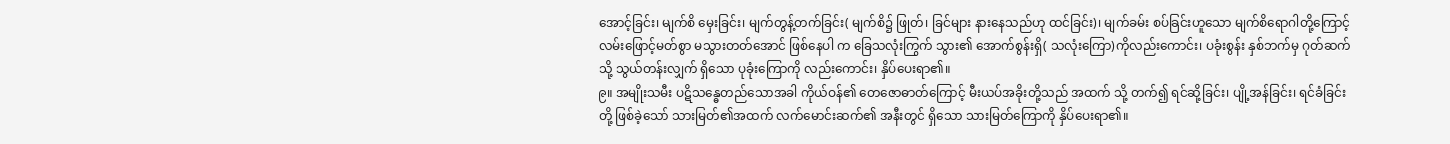အောင့်ခြင်း၊ မျက်စိ မှေးခြင်း၊ မျက်တွန့်တက်ခြင်း( မျက်စိ၌ ဖြုတ်၊ ခြင်များ နားနေသည်ဟု ထင်ခြင်း)၊ မျက်ခမ်း စပ်ခြင်းဟူသော မျက်စိရောဂါတို့ကြောင့် လမ်းဖြောင့်မတ်စွာ မသွားတတ်အောင် ဖြစ်နေပါ က ခြေသလုံးကြွက် သွား၏ အောက်စွန်းရှိ( သလုံးကြော)ကိုလည်းကောင်း၊ ပခုံးစွန်း နှစ်ဘက်မှ ဂုတ်ဆက် သို့ သွယ်တန်းလျှက် ရှိသော ပုခုံးကြောကို လည်းကောင်း၊ နှိပ်ပေးရာ၏။
၉။ အမျိုးသမီး ပဋိသန္ဓေတည်သောအခါ ကိုယ်ဝန်၏ တေဇောဓာတ်ကြောင့် မီးယပ်အခိုးတို့သည် အထက် သို့ တက်၍ ရင်ဆို့ခြင်း၊ ပျို့အန်ခြင်း၊ ရင်ခံခြင်းတို့ ဖြစ်ခဲ့သော် သားမြတ်၏အထက် လက်မောင်းဆက်၏ အနီးတွင် ရှိသော သားမြတ်ကြောကို နှိပ်ပေးရာ၏။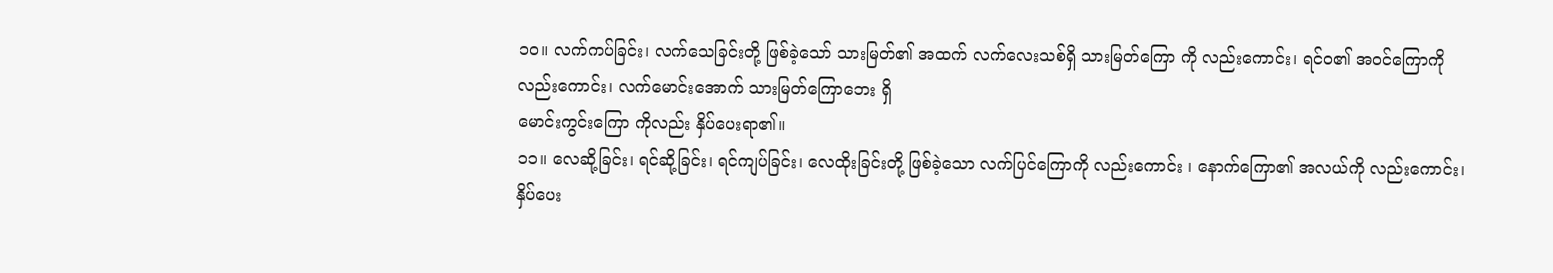၁၀။ လက်ကပ်ခြင်း၊ လက်သေခြင်းတို့ ဖြစ်ခဲ့သော် သားမြတ်၏ အထက် လက်လေးသစ်ရှိ သားမြတ်ကြော ကို လည်းကောင်း၊ ရင်ဝ၏ အဝင်ကြောကို လည်းကောင်း၊ လက်မောင်းအောက် သားမြတ်ကြောဘေး ရှိ
မောင်းကွင်းကြော ကိုလည်း နှိပ်ပေးရာ၏။
၁၁။ လေဆို့ခြင်း၊ ရင်ဆို့ခြင်း၊ ရင်ကျပ်ခြင်း၊ လေထိုးခြင်းတို့ ဖြစ်ခဲ့သော လက်ပြင်ကြောကို လည်းကောင်း ၊ နောက်ကြော၏ အလယ်ကို လည်းကောင်း၊ နှိပ်ပေး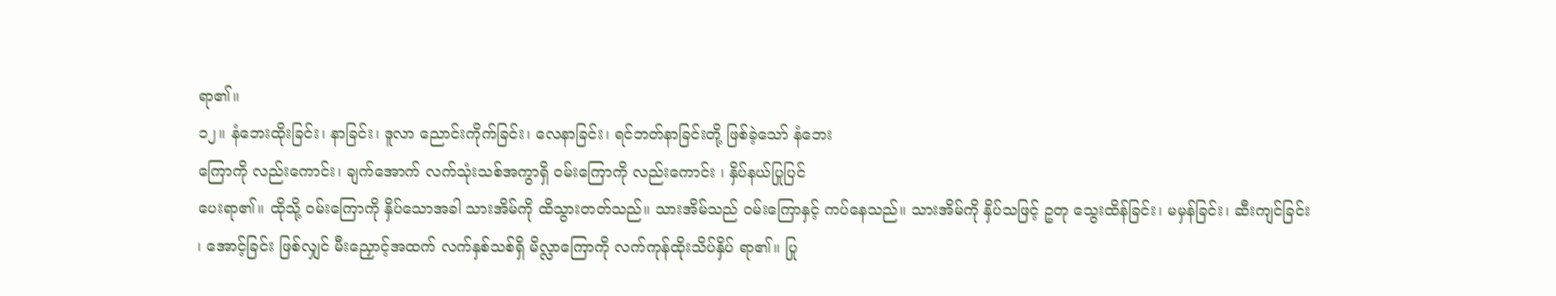ရာ၏။
၁၂။ နံဘေးထိုးခြင်း၊ နာခြင်း၊ ဒူလာ ညောင်းကိုက်ခြင်း၊ လေနာခြင်း၊ ရင်ဘတ်နာခြင်းတို့ ဖြစ်ခဲ့သော် နံဘေး
ကြောကို လည်းကောင်း၊ ချက်အောက် လက်သုံးသစ်အကွာရှိ ဝမ်းကြောကို လည်းကောင်း ၊ နှိပ်နယ်ပြုပြင်
ပေးရာ၏။ ထိုသို့ ဝမ်းကြောကို နှိပ်သောအခါ သားအိမ်ကို ထိသွားတတ်သည်။ သားအိမ်သည် ဝမ်းကြောနှင့် ကပ်နေသည်။ သားအိမ်ကို နှိပ်သဖြင့် ဥတု သွေးထိန်ခြင်း၊ မမှန်ခြင်း၊ ဆီးကျင်ခြင်း ၊ အောင့်ခြင်း ဖြစ်လျှင် မီးညှောင့်အထက် လက်နှစ်သစ်ရှိ မိလ္လာကြောကို လက်ကုန်ထိုးသိပ်နှိပ် ရာ၏။ ပြု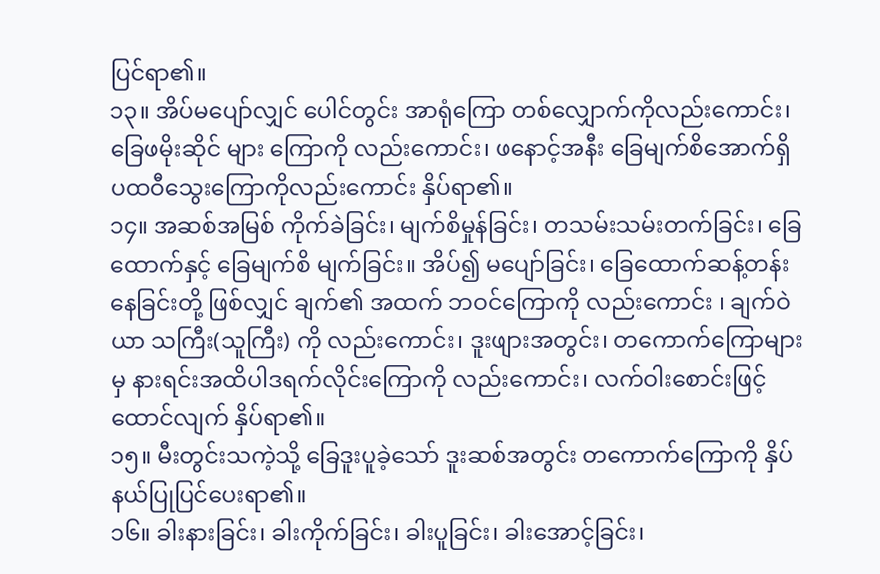ပြင်ရာ၏။
၁၃။ အိပ်မပျော်လျှင် ပေါင်တွင်း အာရုံကြော တစ်လျှောက်ကိုလည်းကောင်း၊ ခြေဖမိုးဆိုင် များ ကြောကို လည်းကောင်း၊ ဖနောင့်အနီး ခြေမျက်စိအောက်ရှိ ပထဝီသွေးကြောကိုလည်းကောင်း နှိပ်ရာ၏။
၁၄။ အဆစ်အမြစ် ကိုက်ခဲခြင်း၊ မျက်စိမှုန်ခြင်း၊ တသမ်းသမ်းတက်ခြင်း၊ ခြေထောက်နှင့် ခြေမျက်စိ မျက်ခြင်း။ အိပ်၍ မပျော်ခြင်း၊ ခြေထောက်ဆန့်တန်းနေခြင်းတို့ ဖြစ်လျှင် ချက်၏ အထက် ဘဝင်ကြောကို လည်းကောင်း ၊ ချက်ဝဲယာ သကြီး(သူကြီး) ကို လည်းကောင်း၊ ဒူးဖျားအတွင်း၊ တကောက်ကြောများမှ နားရင်းအထိပါဒရက်လိုင်းကြောကို လည်းကောင်း၊ လက်ဝါးစောင်းဖြင့် ထောင်လျက် နှိပ်ရာ၏။
၁၅။ မီးတွင်းသကဲ့သို့ ခြေဒူးပူခဲ့သော် ဒူးဆစ်အတွင်း တကောက်ကြောကို နှိပ်နယ်ပြုပြင်ပေးရာ၏။
၁၆။ ခါးနားခြင်း၊ ခါးကိုက်ခြင်း၊ ခါးပူခြင်း၊ ခါးအောင့်ခြင်း၊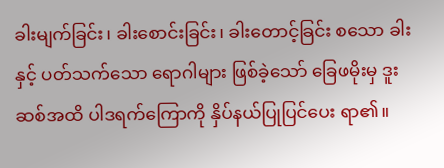ခါးမျက်ခြင်း၊ ခါးစောင်းခြင်း၊ ခါးတောင့်ခြင်း စသော ခါးနှင့် ပတ်သက်သော ရောဂါများ ဖြစ်ခဲ့သော် ခြေဖမိုးမှ ဒူးဆစ်အထိ ပါဒရက်ကြောကို နှိပ်နယ်ပြုပြင်ပေး ရာ၏။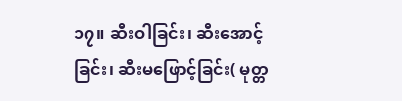၁၇။ ဆီးဝါခြင်း၊ ဆီးအောင့်ခြင်း၊ ဆီးမဖြောင့်ခြင်း( မုတ္တ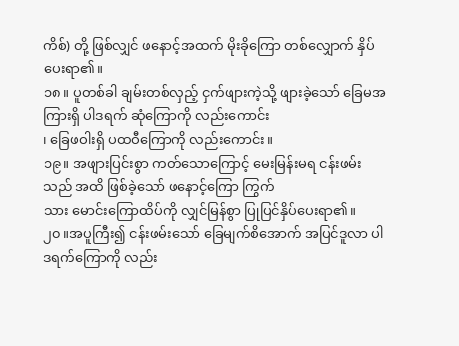ကိစ်) တို့ ဖြစ်လျှင် ဖနောင့်အထက် မိုးခိုကြော တစ်လျှောက် နှိပ်ပေးရာ၏။
၁၈။ ပူတစ်ခါ ချမ်းတစ်လှည့် ငှက်ဖျားကဲ့သို့ ဖျားခဲ့သော် ခြေမအကြားရှိ ပါဒရက် ဆုံကြောကို လည်းကောင်း
၊ ခြေဖဝါးရှိ ပထဝီကြောကို လည်းကောင်း။
၁၉။ အဖျားပြင်းစွာ ကတ်သောကြောင့် မေးမြန်းမရ ငန်းဖမ်းသည် အထိ ဖြစ်ခဲ့သော် ဖနောင့်ကြော ကြွက်
သား မောင်းကြောထိပ်ကို လျှင်မြန်စွာ ပြုပြင်နှိပ်ပေးရာ၏။
၂၀။အပူကြီး၍ ငန်းဖမ်းသော် ခြေမျက်စိအောက် အပြင်ဒူလာ ပါဒရက်ကြောကို လည်း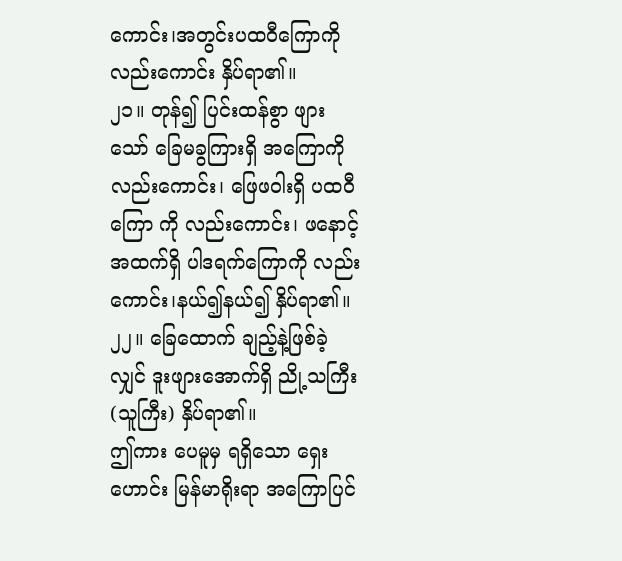ကောင်း၊အတွင်းပထဝီကြောကို လည်းကောင်း နှိပ်ရာ၏။
၂၁။ တုန်၍ ပြင်းထန်စွာ ဖျားသော် ခြေမခွကြားရှိ အကြောကိုလည်းကောင်း၊ ဖြေဖဝါးရှိ ပထဝီကြော ကို လည်းကောင်း၊ ဖနောင့်အထက်ရှိ ပါဒရက်ကြောကို လည်းကောင်း၊နယ်၍နယ်၍ နှိပ်ရာ၏။
၂၂။ ခြေထောက် ချည့်နဲ့ဖြစ်ခဲ့လျှင် ဒူးဖျားအောက်ရှိ ညို့သကြီး (သူကြီး) နှိပ်ရာ၏။
ဤကား ပေမူမှ ရရှိသော ရှေးဟောင်း မြန်မာရိုးရာ အကြောပြင်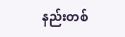နည်းတစ်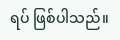ရပ် ဖြစ်ပါသည်။